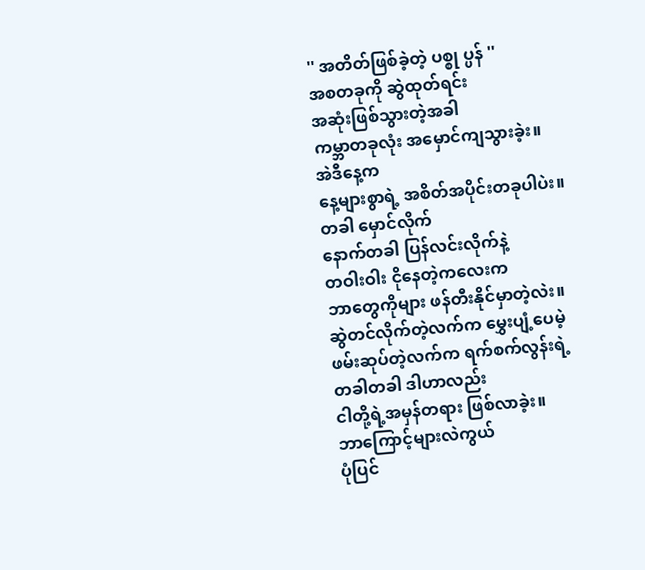'' အတိတ်ဖြစ်ခဲ့တဲ့ ပစ္စု ပ္ပန် ''
အစတခုကို ဆွဲထုတ်ရင်း
အဆုံးဖြစ်သွားတဲ့အခါ
ကမ္ဘာတခုလုံး အမှောင်ကျသွားခဲ့း။
အဲဒီနေ့က
နေ့များစွာရဲ့ အစိတ်အပိုင်းတခုပါပဲး။
တခါ မှောင်လိုက်
နောက်တခါ ပြန်လင်းလိုက်နဲ့
တဝါးဝါး ငိုနေတဲ့ကလေးက
ဘာတွေကိုများ ဖန်တီးနိုင်မှာတဲ့လဲး။
ဆွဲတင်လိုက်တဲ့လက်က မွှေးပျံ့ပေမဲ့
ဖမ်းဆုပ်တဲ့လက်က ရက်စက်လွန်းရဲ့
တခါတခါ ဒါဟာလည်း
ငါတို့ရဲ့အမှန်တရား ဖြစ်လာခဲ့း။
ဘာကြောင့်များလဲကွယ်
ပုံပြင်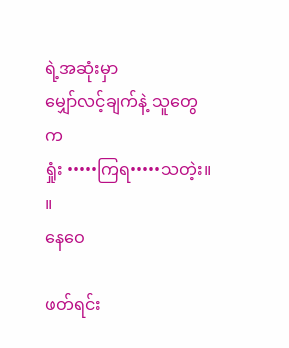ရဲ့အဆုံးမှာ
မျှော်လင့်ချက်နဲ့ သူတွေက
ရှုံး •••••ကြရ•••••သတဲ့း။ ။
နေဝေ

ဖတ်ရင်း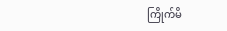ကြိုက်မိ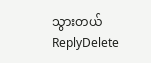သွားတယ်
ReplyDelete